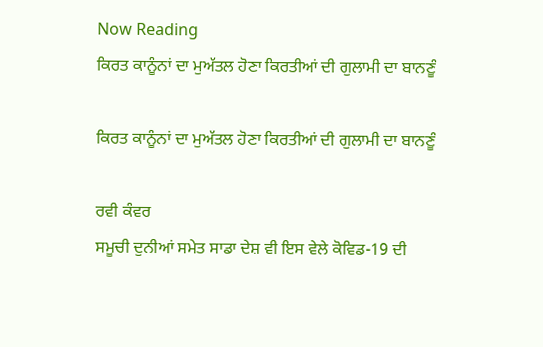Now Reading
ਕਿਰਤ ਕਾਨੂੰਨਾਂ ਦਾ ਮੁਅੱਤਲ ਹੋਣਾ ਕਿਰਤੀਆਂ ਦੀ ਗੁਲਾਮੀ ਦਾ ਬਾਨਣੂੰ

ਕਿਰਤ ਕਾਨੂੰਨਾਂ ਦਾ ਮੁਅੱਤਲ ਹੋਣਾ ਕਿਰਤੀਆਂ ਦੀ ਗੁਲਾਮੀ ਦਾ ਬਾਨਣੂੰ

ਰਵੀ ਕੰਵਰ
ਸਮੂਚੀ ਦੁਨੀਆਂ ਸਮੇਤ ਸਾਡਾ ਦੇਸ਼ ਵੀ ਇਸ ਵੇਲੇ ਕੋਵਿਡ-19 ਦੀ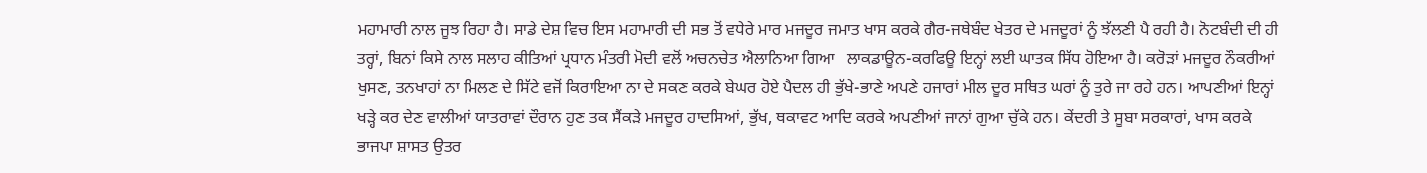ਮਹਾਮਾਰੀ ਨਾਲ ਜੂਝ ਰਿਹਾ ਹੈ। ਸਾਡੇ ਦੇਸ਼ ਵਿਚ ਇਸ ਮਹਾਮਾਰੀ ਦੀ ਸਭ ਤੋਂ ਵਧੇਰੇ ਮਾਰ ਮਜਦੂਰ ਜਮਾਤ ਖਾਸ ਕਰਕੇ ਗੈਰ-ਜਥੇਬੰਦ ਖੇਤਰ ਦੇ ਮਜਦੂਰਾਂ ਨੂੰ ਝੱਲਣੀ ਪੈ ਰਹੀ ਹੈ। ਨੋਟਬੰਦੀ ਦੀ ਹੀ ਤਰ੍ਹਾਂ, ਬਿਨਾਂ ਕਿਸੇ ਨਾਲ ਸਲਾਹ ਕੀਤਿਆਂ ਪ੍ਰਧਾਨ ਮੰਤਰੀ ਮੋਦੀ ਵਲੋਂ ਅਚਨਚੇਤ ਐਲਾਨਿਆ ਗਿਆ   ਲਾਕਡਾਊਨ-ਕਰਫਿਊ ਇਨ੍ਹਾਂ ਲਈ ਘਾਤਕ ਸਿੱਧ ਹੋਇਆ ਹੈ। ਕਰੋੜਾਂ ਮਜਦੂਰ ਨੌਕਰੀਆਂ ਖੁਸਣ, ਤਨਖਾਹਾਂ ਨਾ ਮਿਲਣ ਦੇ ਸਿੱਟੇ ਵਜੋਂ ਕਿਰਾਇਆ ਨਾ ਦੇ ਸਕਣ ਕਰਕੇ ਬੇਘਰ ਹੋਏ ਪੈਦਲ ਹੀ ਭੁੱਖੇ-ਭਾਣੇ ਅਪਣੇ ਹਜਾਰਾਂ ਮੀਲ ਦੂਰ ਸਥਿਤ ਘਰਾਂ ਨੂੰ ਤੁਰੇ ਜਾ ਰਹੇ ਹਨ। ਆਪਣੀਆਂ ਇਨ੍ਹਾਂ ਖੜ੍ਹੇ ਕਰ ਦੇਣ ਵਾਲੀਆਂ ਯਾਤਰਾਵਾਂ ਦੌਰਾਨ ਹੁਣ ਤਕ ਸੈਂਕੜੇ ਮਜਦੂਰ ਹਾਦਸਿਆਂ, ਭੁੱਖ, ਥਕਾਵਟ ਆਦਿ ਕਰਕੇ ਅਪਣੀਆਂ ਜਾਨਾਂ ਗੁਆ ਚੁੱਕੇ ਹਨ। ਕੇਂਦਰੀ ਤੇ ਸੂਬਾ ਸਰਕਾਰਾਂ, ਖਾਸ ਕਰਕੇ ਭਾਜਪਾ ਸ਼ਾਸਤ ਉਤਰ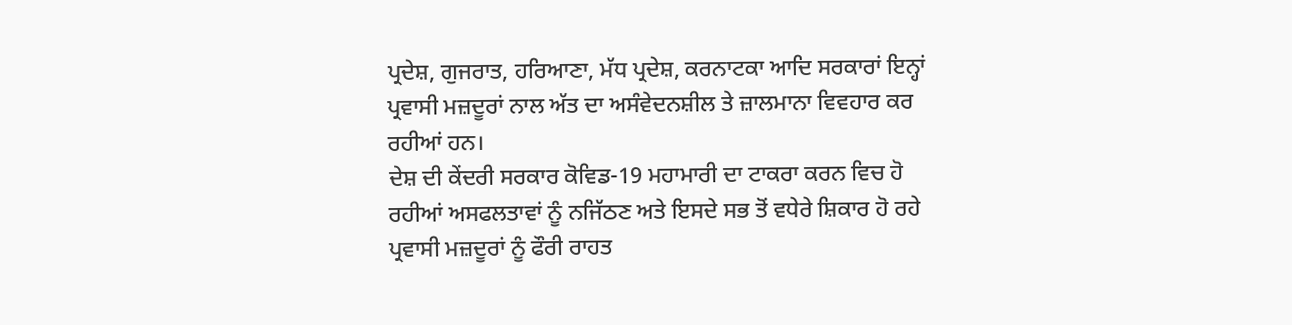ਪ੍ਰਦੇਸ਼, ਗੁਜਰਾਤ, ਹਰਿਆਣਾ, ਮੱਧ ਪ੍ਰਦੇਸ਼, ਕਰਨਾਟਕਾ ਆਦਿ ਸਰਕਾਰਾਂ ਇਨ੍ਹਾਂ ਪ੍ਰਵਾਸੀ ਮਜ਼ਦੂਰਾਂ ਨਾਲ ਅੱਤ ਦਾ ਅਸੰਵੇਦਨਸ਼ੀਲ ਤੇ ਜ਼ਾਲਮਾਨਾ ਵਿਵਹਾਰ ਕਰ ਰਹੀਆਂ ਹਨ।
ਦੇਸ਼ ਦੀ ਕੇਂਦਰੀ ਸਰਕਾਰ ਕੋਵਿਡ-19 ਮਹਾਮਾਰੀ ਦਾ ਟਾਕਰਾ ਕਰਨ ਵਿਚ ਹੋ ਰਹੀਆਂ ਅਸਫਲਤਾਵਾਂ ਨੂੰ ਨਜਿੱਠਣ ਅਤੇ ਇਸਦੇ ਸਭ ਤੋਂ ਵਧੇਰੇ ਸ਼ਿਕਾਰ ਹੋ ਰਹੇ ਪ੍ਰਵਾਸੀ ਮਜ਼ਦੂਰਾਂ ਨੂੰ ਫੌਰੀ ਰਾਹਤ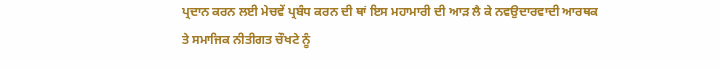ਪ੍ਰਦਾਨ ਕਰਨ ਲਈ ਮੇਚਵੇਂ ਪ੍ਰਬੰਧ ਕਰਨ ਦੀ ਥਾਂ ਇਸ ਮਹਾਮਾਰੀ ਦੀ ਆੜ ਲੈ ਕੇ ਨਵਉਦਾਰਵਾਦੀ ਆਰਥਕ ਤੇ ਸਮਾਜਿਕ ਨੀਤੀਗਤ ਚੌਖਟੇ ਨੂੰ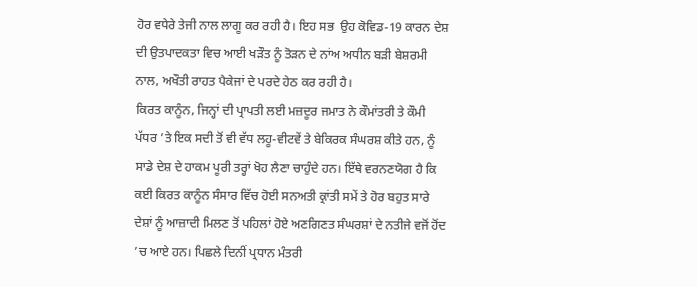ਹੋਰ ਵਧੇਰੇ ਤੇਜੀ ਨਾਲ ਲਾਗੂ ਕਰ ਰਹੀ ਹੈ। ਇਹ ਸਭ  ਉਹ ਕੋਵਿਡ-19 ਕਾਰਨ ਦੇਸ਼ ਦੀ ਉਤਪਾਦਕਤਾ ਵਿਚ ਆਈ ਖੜੌਤ ਨੂੰ ਤੋੜਨ ਦੇ ਨਾਂਅ ਅਧੀਨ ਬੜੀ ਬੇਸ਼ਰਮੀ ਨਾਲ, ਅਖੌਤੀ ਰਾਹਤ ਪੈਕੇਜਾਂ ਦੇ ਪਰਦੇ ਹੇਠ ਕਰ ਰਹੀ ਹੈ।
ਕਿਰਤ ਕਾਨੂੰਨ, ਜਿਨ੍ਹਾਂ ਦੀ ਪ੍ਰਾਪਤੀ ਲਈ ਮਜ਼ਦੂਰ ਜਮਾਤ ਨੇ ਕੌਮਾਂਤਰੀ ਤੇ ਕੌਮੀ ਪੱਧਰ ’ਤੇ ਇਕ ਸਦੀ ਤੋਂ ਵੀ ਵੱਧ ਲਹੂ-ਵੀਟਵੇਂ ਤੇ ਬੇਕਿਰਕ ਸੰਘਰਸ਼ ਕੀਤੇ ਹਨ, ਨੂੰ ਸਾਡੇ ਦੇਸ਼ ਦੇ ਹਾਕਮ ਪੂਰੀ ਤਰ੍ਹਾਂ ਖੋਹ ਲੈਣਾ ਚਾਹੁੰਦੇ ਹਨ। ਇੱਥੇ ਵਰਨਣਯੋਗ ਹੈ ਕਿ ਕਈ ਕਿਰਤ ਕਾਨੂੰਨ ਸੰਸਾਰ ਵਿੱਚ ਹੋਈ ਸਨਅਤੀ ਕ੍ਰਾਂਤੀ ਸਮੇਂ ਤੇ ਹੋਰ ਬਹੁਤ ਸਾਰੇ ਦੇਸ਼ਾਂ ਨੂੰ ਆਜ਼ਾਦੀ ਮਿਲਣ ਤੋਂ ਪਹਿਲਾਂ ਹੋਏ ਅਣਗਿਣਤ ਸੰਘਰਸ਼ਾਂ ਦੇ ਨਤੀਜੇ ਵਜੋਂ ਹੋਂਦ ’ਚ ਆਏ ਹਨ। ਪਿਛਲੇ ਦਿਨੀਂ ਪ੍ਰਧਾਨ ਮੰਤਰੀ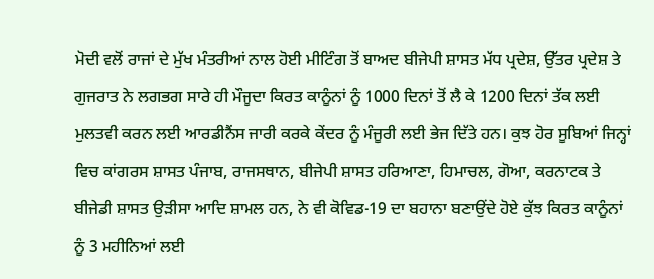ਮੋਦੀ ਵਲੋਂ ਰਾਜਾਂ ਦੇ ਮੁੱਖ ਮੰਤਰੀਆਂ ਨਾਲ ਹੋਈ ਮੀਟਿੰਗ ਤੋਂ ਬਾਅਦ ਬੀਜੇਪੀ ਸ਼ਾਸਤ ਮੱਧ ਪ੍ਰਦੇਸ਼, ਉੱਤਰ ਪ੍ਰਦੇਸ਼ ਤੇ ਗੁਜਰਾਤ ਨੇ ਲਗਭਗ ਸਾਰੇ ਹੀ ਮੌਜੂਦਾ ਕਿਰਤ ਕਾਨੂੰਨਾਂ ਨੂੰ 1000 ਦਿਨਾਂ ਤੋਂ ਲੈ ਕੇ 1200 ਦਿਨਾਂ ਤੱਕ ਲਈ ਮੁਲਤਵੀ ਕਰਨ ਲਈ ਆਰਡੀਨੈਂਸ ਜਾਰੀ ਕਰਕੇ ਕੇਂਦਰ ਨੂੰ ਮੰਜੂਰੀ ਲਈ ਭੇਜ ਦਿੱਤੇ ਹਨ। ਕੁਝ ਹੋਰ ਸੂਬਿਆਂ ਜਿਨ੍ਹਾਂ ਵਿਚ ਕਾਂਗਰਸ ਸ਼ਾਸਤ ਪੰਜਾਬ, ਰਾਜਸਥਾਨ, ਬੀਜੇਪੀ ਸ਼ਾਸਤ ਹਰਿਆਣਾ, ਹਿਮਾਚਲ, ਗੋਆ, ਕਰਨਾਟਕ ਤੇ ਬੀਜੇਡੀ ਸ਼ਾਸਤ ਉੜੀਸਾ ਆਦਿ ਸ਼ਾਮਲ ਹਨ, ਨੇ ਵੀ ਕੋਵਿਡ-19 ਦਾ ਬਹਾਨਾ ਬਣਾਉਂਦੇ ਹੋਏ ਕੁੱਝ ਕਿਰਤ ਕਾਨੂੰਨਾਂ ਨੂੰ 3 ਮਹੀਨਿਆਂ ਲਈ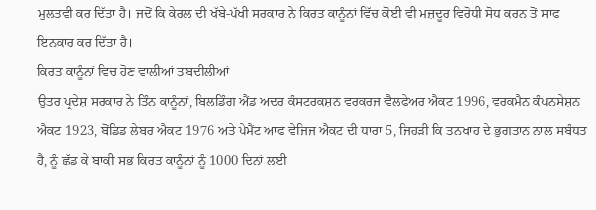ਮੁਲਤਵੀ ਕਰ ਦਿੱਤਾ ਹੈ। ਜਦੋਂ ਕਿ ਕੇਰਲ ਦੀ ਖੱਬੇ-ਪੱਖੀ ਸਰਕਾਰ ਨੇ ਕਿਰਤ ਕਾਨੂੰਨਾਂ ਵਿੱਚ ਕੋਈ ਵੀ ਮਜ਼ਦੂਰ ਵਿਰੋਧੀ ਸੋਧ ਕਰਨ ਤੋਂ ਸਾਫ ਇਨਕਾਰ ਕਰ ਦਿੱਤਾ ਹੈ।
ਕਿਰਤ ਕਾਨੂੰਨਾਂ ਵਿਚ ਹੋਣ ਵਾਲੀਆਂ ਤਬਦੀਲੀਆਂ
ਉਤਰ ਪ੍ਰਦੇਸ਼ ਸਰਕਾਰ ਨੇ ਤਿੰਨ ਕਾਨੂੰਨਾਂ, ਬਿਲਡਿੰਗ ਐਂਡ ਅਦਰ ਕੰਸਟਰਕਸ਼ਨ ਵਰਕਰਜ ਵੈਲਫੇਅਰ ਐਕਟ 1996, ਵਰਕਮੈਨ ਕੰਪਨਸੇਸ਼ਨ ਐਕਟ 1923, ਬੋਂਡਿਡ ਲੇਬਰ ਐਕਟ 1976 ਅਤੇ ਪੇਮੈਂਟ ਆਫ ਵੇਜਿਜ ਐਕਟ ਦੀ ਧਾਰਾ 5, ਜਿਹੜੀ ਕਿ ਤਨਖਾਹ ਦੇ ਭੁਗਤਾਨ ਨਾਲ ਸਬੰਧਤ ਹੈ, ਨੂੰ ਛੱਡ ਕੇ ਬਾਕੀ ਸਭ ਕਿਰਤ ਕਾਨੂੰਨਾਂ ਨੂੰ 1000 ਦਿਨਾਂ ਲਈ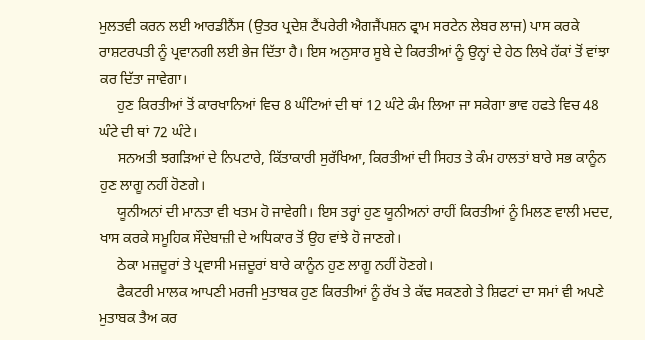ਮੁਲਤਵੀ ਕਰਨ ਲਈ ਆਰਡੀਨੈਂਸ (ਉਤਰ ਪ੍ਰਦੇਸ਼ ਟੈਂਪਰੇਰੀ ਐਗਜੈਂਪਸ਼ਨ ਫ੍ਰਾਮ ਸਰਟੇਨ ਲੇਬਰ ਲਾਜ) ਪਾਸ ਕਰਕੇ ਰਾਸ਼ਟਰਪਤੀ ਨੂੰ ਪ੍ਰਵਾਨਗੀ ਲਈ ਭੇਜ ਦਿੱਤਾ ਹੈ। ਇਸ ਅਨੁਸਾਰ ਸੂਬੇ ਦੇ ਕਿਰਤੀਆਂ ਨੂੰ ਉਨ੍ਹਾਂ ਦੇ ਹੇਠ ਲਿਖੇ ਹੱਕਾਂ ਤੋਂ ਵਾਂਝਾ ਕਰ ਦਿੱਤਾ ਜਾਵੇਗਾ।
     ਹੁਣ ਕਿਰਤੀਆਂ ਤੋਂ ਕਾਰਖਾਨਿਆਂ ਵਿਚ 8 ਘੰਟਿਆਂ ਦੀ ਥਾਂ 12 ਘੰਟੇ ਕੰਮ ਲਿਆ ਜਾ ਸਕੇਗਾ ਭਾਵ ਹਫਤੇ ਵਿਚ 48 ਘੰਟੇ ਦੀ ਥਾਂ 72 ਘੰਟੇ।
     ਸਨਅਤੀ ਝਗੜਿਆਂ ਦੇ ਨਿਪਟਾਰੇ, ਕਿੱਤਾਕਾਰੀ ਸੁਰੱਖਿਆ, ਕਿਰਤੀਆਂ ਦੀ ਸਿਹਤ ਤੇ ਕੰਮ ਹਾਲਤਾਂ ਬਾਰੇ ਸਭ ਕਾਨੂੰਨ ਹੁਣ ਲਾਗੂ ਨਹੀਂ ਹੋਣਗੇ।
     ਯੂਨੀਅਨਾਂ ਦੀ ਮਾਨਤਾ ਵੀ ਖਤਮ ਹੋ ਜਾਵੇਗੀ। ਇਸ ਤਰ੍ਹਾਂ ਹੁਣ ਯੂਨੀਅਨਾਂ ਰਾਹੀਂ ਕਿਰਤੀਆਂ ਨੂੰ ਮਿਲਣ ਵਾਲੀ ਮਦਦ, ਖਾਸ ਕਰਕੇ ਸਮੂਹਿਕ ਸੌਦੇਬਾਜ਼ੀ ਦੇ ਅਧਿਕਾਰ ਤੋਂ ਉਹ ਵਾਂਝੇ ਹੋ ਜਾਣਗੇ।
     ਠੇਕਾ ਮਜ਼ਦੂਰਾਂ ਤੇ ਪ੍ਰਵਾਸੀ ਮਜ਼ਦੂਰਾਂ ਬਾਰੇ ਕਾਨੂੰਨ ਹੁਣ ਲਾਗੂ ਨਹੀਂ ਹੋਣਗੇ।
     ਫੈਕਟਰੀ ਮਾਲਕ ਆਪਣੀ ਮਰਜੀ ਮੁਤਾਬਕ ਹੁਣ ਕਿਰਤੀਆਂ ਨੂੰ ਰੱਖ ਤੇ ਕੱਢ ਸਕਣਗੇ ਤੇ ਸ਼ਿਫਟਾਂ ਦਾ ਸਮਾਂ ਵੀ ਅਪਣੇ ਮੁਤਾਬਕ ਤੈਅ ਕਰ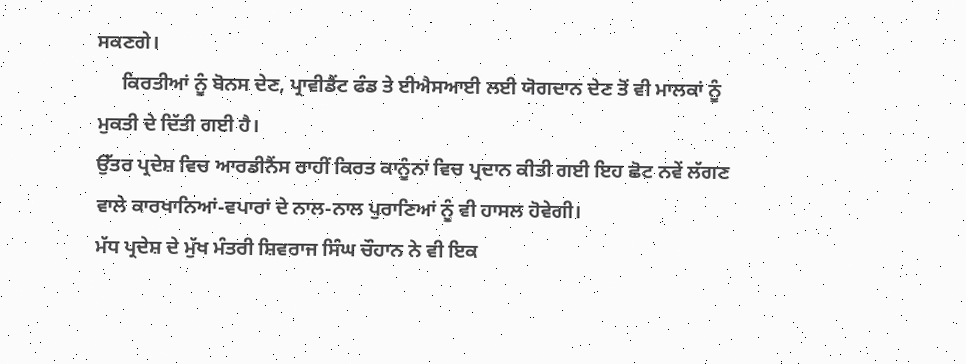ਸਕਣਗੇ।
     ਕਿਰਤੀਆਂ ਨੂੰ ਬੋਨਸ ਦੇਣ, ਪ੍ਰਾਵੀਡੈਂਟ ਫੰਡ ਤੇ ਈਐਸਆਈ ਲਈ ਯੋਗਦਾਨ ਦੇਣ ਤੋਂ ਵੀ ਮਾਲਕਾਂ ਨੂੰ ਮੁਕਤੀ ਦੇ ਦਿੱਤੀ ਗਈ ਹੈ।
ਉੱਤਰ ਪ੍ਰਦੇਸ਼ ਵਿਚ ਆਰਡੀਨੈਂਸ ਰਾਹੀਂ ਕਿਰਤ ਕਾਨੂੰਨਾਂ ਵਿਚ ਪ੍ਰਦਾਨ ਕੀਤੀ ਗਈ ਇਹ ਛੋਟ ਨਵੇਂ ਲੱਗਣ ਵਾਲੇ ਕਾਰਖਾਨਿਆਂ-ਵਪਾਰਾਂ ਦੇ ਨਾਲ-ਨਾਲ ਪੁਰਾਣਿਆਂ ਨੂੰ ਵੀ ਹਾਸਲ ਹੋਵੇਗੀ।
ਮੱਧ ਪ੍ਰਦੇਸ਼ ਦੇ ਮੁੱਖ ਮੰਤਰੀ ਸ਼ਿਵਰਾਜ ਸਿੰਘ ਚੌਹਾਨ ਨੇ ਵੀ ਇਕ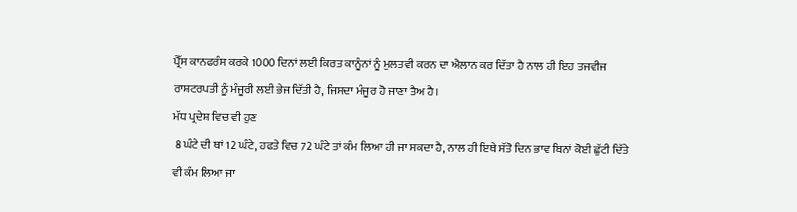ਪ੍ਰੈੱਸ ਕਾਨਫਰੰਸ ਕਰਕੇ 1000 ਦਿਨਾਂ ਲਈ ਕਿਰਤ ਕਾਨੂੰਨਾਂ ਨੂੰ ਮੁਲਤਵੀ ਕਰਨ ਦਾ ਐਲਾਨ ਕਰ ਦਿੱਤਾ ਹੈ ਨਾਲ ਹੀ ਇਹ ਤਜਵੀਜ ਰਾਸ਼ਟਰਪਤੀ ਨੂੰ ਮੰਜੂਰੀ ਲਈ ਭੇਜ ਦਿੱਤੀ ਹੈ, ਜਿਸਦਾ ਮੰਜੂਰ ਹੋ ਜਾਣਾ ਤੈਅ ਹੈ।
ਮੱਧ ਪ੍ਰਦੇਸ਼ ਵਿਚ ਵੀ ਹੁਣ
 8 ਘੰਟੇ ਦੀ ਥਾਂ 12 ਘੰਟੇ, ਹਫਤੇ ਵਿਚ 72 ਘੰਟੇ ਤਾਂ ਕੰਮ ਲਿਆ ਹੀ ਜਾ ਸਕਦਾ ਹੈ, ਨਾਲ ਹੀ ਇਥੇ ਸੱਤੋ ਦਿਨ ਭਾਵ ਬਿਨਾਂ ਕੋਈ ਛੁੱਟੀ ਦਿੱਤੇ ਵੀ ਕੰਮ ਲਿਆ ਜਾ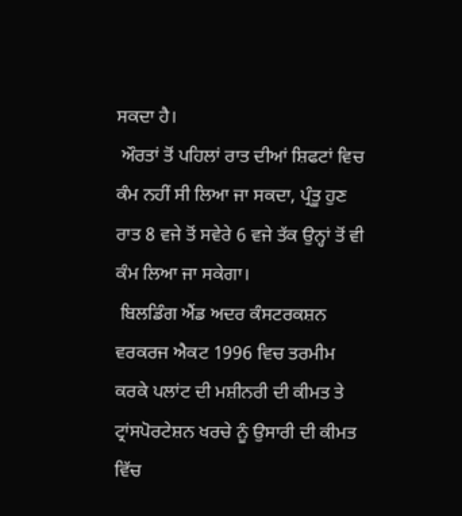ਸਕਦਾ ਹੈ।
 ਔਰਤਾਂ ਤੋਂ ਪਹਿਲਾਂ ਰਾਤ ਦੀਆਂ ਸ਼ਿਫਟਾਂ ਵਿਚ ਕੰਮ ਨਹੀਂ ਸੀ ਲਿਆ ਜਾ ਸਕਦਾ, ਪ੍ਰੰਤੂ ਹੁਣ ਰਾਤ 8 ਵਜੇ ਤੋਂ ਸਵੇਰੇ 6 ਵਜੇ ਤੱਕ ਉਨ੍ਹਾਂ ਤੋਂ ਵੀ ਕੰਮ ਲਿਆ ਜਾ ਸਕੇਗਾ।
 ਬਿਲਡਿੰਗ ਐਂਡ ਅਦਰ ਕੰਸਟਰਕਸ਼ਨ ਵਰਕਰਜ ਐਕਟ 1996 ਵਿਚ ਤਰਮੀਮ ਕਰਕੇ ਪਲਾਂਟ ਦੀ ਮਸ਼ੀਨਰੀ ਦੀ ਕੀਮਤ ਤੇ ਟ੍ਰਾਂਸਪੋਰਟੇਸ਼ਨ ਖਰਚੇ ਨੂੰ ਉਸਾਰੀ ਦੀ ਕੀਮਤ ਵਿੱਚ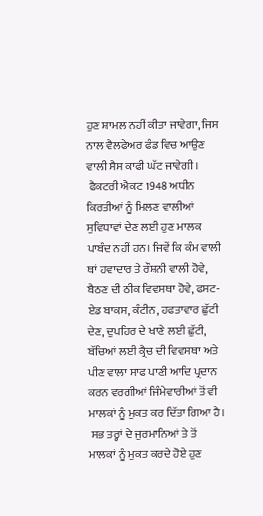ਹੁਣ ਸ਼ਾਮਲ ਨਹੀਂ ਕੀਤਾ ਜਾਵੇਗਾ, ਜਿਸ ਨਾਲ ਵੈਲਫੇਅਰ ਫੰਡ ਵਿਚ ਆਉਣ ਵਾਲੀ ਸੈਸ ਕਾਫੀ ਘੱਟ ਜਾਵੇਗੀ।
 ਫੈਕਟਰੀ ਐਕਟ 1948 ਅਧੀਨ ਕਿਰਤੀਆਂ ਨੂੰ ਮਿਲਣ ਵਾਲੀਆਂ ਸੁਵਿਧਾਵਾਂ ਦੇਣ ਲਈ ਹੁਣ ਮਾਲਕ ਪਾਬੰਦ ਨਹੀਂ ਹਨ। ਜਿਵੇਂ ਕਿ ਕੰਮ ਵਾਲੀ ਥਾਂ ਹਵਾਦਾਰ ਤੇ ਰੌਸ਼ਨੀ ਵਾਲੀ ਹੋਵੇ, ਬੈਠਣ ਦੀ ਠੀਕ ਵਿਵਸਥਾ ਹੋਵੇ, ਫਸਟ-ਏਡ ਬਾਕਸ, ਕੰਟੀਨ, ਹਫਤਾਵਾਰ ਛੁੱਟੀ ਦੇਣ, ਦੁਪਹਿਰ ਦੇ ਖਾਣੇ ਲਈ ਛੁੱਟੀ, ਬੱਚਿਆਂ ਲਈ ਕ੍ਰੈਚ ਦੀ ਵਿਵਸਥਾ ਅਤੇ ਪੀਣ ਵਾਲਾ ਸਾਫ ਪਾਣੀ ਆਦਿ ਪ੍ਰਦਾਨ ਕਰਨ ਵਰਗੀਆਂ ਜਿੰਮੇਵਾਰੀਆਂ ਤੋਂ ਵੀ ਮਾਲਕਾਂ ਨੂੰ ਮੁਕਤ ਕਰ ਦਿੱਤਾ ਗਿਆ ਹੈ।
 ਸਭ ਤਰ੍ਹਾਂ ਦੇ ਜੁਰਮਾਨਿਆਂ ਤੇ ਤੋਂ ਮਾਲਕਾਂ ਨੂੰ ਮੁਕਤ ਕਰਦੇ ਹੋਏ ਹੁਣ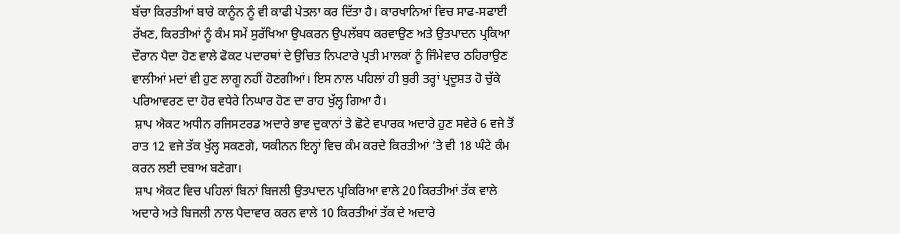ਬੱਚਾ ਕਿਰਤੀਆਂ ਬਾਰੇ ਕਾਨੂੰਨ ਨੂੰ ਵੀ ਕਾਫੀ ਪੇਤਲਾ ਕਰ ਦਿੱਤਾ ਹੈ। ਕਾਰਖਾਨਿਆਂ ਵਿਚ ਸਾਫ-ਸਫਾਈ ਰੱਖਣ, ਕਿਰਤੀਆਂ ਨੂੰ ਕੰਮ ਸਮੇਂ ਸੁਰੱਖਿਆ ਉਪਕਰਨ ਉਪਲੱਬਧ ਕਰਵਾਉਣ ਅਤੇ ਉਤਪਾਦਨ ਪ੍ਰਕਿਆ ਦੌਰਾਨ ਪੈਦਾ ਹੋਣ ਵਾਲੇ ਫੋਕਟ ਪਦਾਰਥਾਂ ਦੇ ਉਚਿਤ ਨਿਪਟਾਰੇ ਪ੍ਰਤੀ ਮਾਲਕਾਂ ਨੂੰ ਜਿੰਮੇਵਾਰ ਠਹਿਰਾਉਣ ਵਾਲੀਆਂ ਮਦਾਂ ਵੀ ਹੁਣ ਲਾਗੂ ਨਹੀਂ ਹੋਣਗੀਆਂ। ਇਸ ਨਾਲ ਪਹਿਲਾਂ ਹੀ ਬੁਰੀ ਤਰ੍ਹਾਂ ਪ੍ਰਦੂਸ਼ਤ ਹੋ ਚੁੱਕੇ ਪਰਿਆਵਰਣ ਦਾ ਹੋਰ ਵਧੇਰੇ ਨਿਘਾਰ ਹੋਣ ਦਾ ਰਾਹ ਖੁੱਲ੍ਹ ਗਿਆ ਹੈ।
 ਸ਼ਾਪ ਐਕਟ ਅਧੀਨ ਰਜਿਸਟਰਡ ਅਦਾਰੇ ਭਾਵ ਦੁਕਾਨਾਂ ਤੇ ਛੋਟੇ ਵਪਾਰਕ ਅਦਾਰੇ ਹੁਣ ਸਵੇਰੇ 6 ਵਜੇ ਤੋਂ ਰਾਤ 12 ਵਜੇ ਤੱਕ ਖੁੱਲ੍ਹ ਸਕਣਗੇ, ਯਕੀਨਨ ਇਨ੍ਹਾਂ ਵਿਚ ਕੰਮ ਕਰਦੇ ਕਿਰਤੀਆਂ ’ਤੇ ਵੀ 18 ਘੰਟੇ ਕੰਮ ਕਰਨ ਲਈ ਦਬਾਅ ਬਣੇਗਾ।
 ਸ਼ਾਪ ਐਕਟ ਵਿਚ ਪਹਿਲਾਂ ਬਿਨਾਂ ਬਿਜਲੀ ਉਤਪਾਦਨ ਪ੍ਰਕਿਰਿਆ ਵਾਲੇ 20 ਕਿਰਤੀਆਂ ਤੱਕ ਵਾਲੇ ਅਦਾਰੇ ਅਤੇ ਬਿਜਲੀ ਨਾਲ ਪੈਦਾਵਾਰ ਕਰਨ ਵਾਲੇ 10 ਕਿਰਤੀਆਂ ਤੱਕ ਦੇ ਅਦਾਰੇ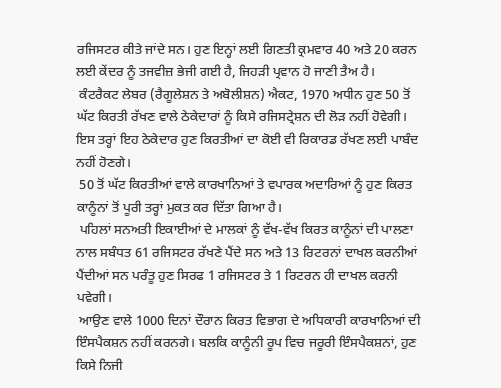ਰਜਿਸਟਰ ਕੀਤੇ ਜਾਂਦੇ ਸਨ। ਹੁਣ ਇਨ੍ਹਾਂ ਲਈ ਗਿਣਤੀ ਕ੍ਰਮਵਾਰ 40 ਅਤੇ 20 ਕਰਨ ਲਈ ਕੇਂਦਰ ਨੂੰ ਤਜਵੀਜ਼ ਭੇਜੀ ਗਈ ਹੈ, ਜਿਹੜੀ ਪ੍ਰਵਾਨ ਹੋ ਜਾਣੀ ਤੈਅ ਹੈ।
 ਕੰਟਰੈਕਟ ਲੇਬਰ (ਰੈਗੂਲੇਸ਼ਨ ਤੇ ਅਬੋਲੀਸ਼ਨ) ਐਕਟ, 1970 ਅਧੀਨ ਹੁਣ 50 ਤੋਂ ਘੱਟ ਕਿਰਤੀ ਰੱਖਣ ਵਾਲੇ ਠੇਕੇਦਾਰਾਂ ਨੂੰ ਕਿਸੇ ਰਜਿਸਟ੍ਰੇਸ਼ਨ ਦੀ ਲੋੜ ਨਹੀਂ ਹੋਵੇਗੀ। ਇਸ ਤਰ੍ਹਾਂ ਇਹ ਠੇਕੇਦਾਰ ਹੁਣ ਕਿਰਤੀਆਂ ਦਾ ਕੋਈ ਵੀ ਰਿਕਾਰਡ ਰੱਖਣ ਲਈ ਪਾਬੰਦ ਨਹੀਂ ਹੋਣਗੇ।
 50 ਤੋਂ ਘੱਟ ਕਿਰਤੀਆਂ ਵਾਲੇ ਕਾਰਖਾਨਿਆਂ ਤੇ ਵਪਾਰਕ ਅਦਾਰਿਆਂ ਨੂੰ ਹੁਣ ਕਿਰਤ ਕਾਨੂੰਨਾਂ ਤੋਂ ਪੂਰੀ ਤਰ੍ਹਾਂ ਮੁਕਤ ਕਰ ਦਿੱਤਾ ਗਿਆ ਹੈ।
 ਪਹਿਲਾਂ ਸਨਅਤੀ ਇਕਾਈਆਂ ਦੇ ਮਾਲਕਾਂ ਨੂੰ ਵੱਖ-ਵੱਖ ਕਿਰਤ ਕਾਨੂੰਨਾਂ ਦੀ ਪਾਲਣਾ ਨਾਲ ਸਬੰਧਤ 61 ਰਜਿਸਟਰ ਰੱਖਣੇ ਪੈਂਦੇ ਸਨ ਅਤੇ 13 ਰਿਟਰਨਾਂ ਦਾਖਲ ਕਰਨੀਆਂ ਪੈਂਦੀਆਂ ਸਨ ਪਰੰਤੂ ਹੁਣ ਸਿਰਫ 1 ਰਜਿਸਟਰ ਤੇ 1 ਰਿਟਰਨ ਹੀ ਦਾਖਲ ਕਰਨੀ ਪਵੇਗੀ।
 ਆਉਣ ਵਾਲੇ 1000 ਦਿਨਾਂ ਦੌਰਾਨ ਕਿਰਤ ਵਿਭਾਗ ਦੇ ਅਧਿਕਾਰੀ ਕਾਰਖਾਨਿਆਂ ਦੀ ਇੰਸਪੈਕਸ਼ਨ ਨਹੀਂ ਕਰਨਗੇ। ਬਲਕਿ ਕਾਨੂੰਨੀ ਰੂਪ ਵਿਚ ਜਰੂਰੀ ਇੰਸਪੈਕਸ਼ਨਾਂ, ਹੁਣ ਕਿਸੇ ਨਿਜੀ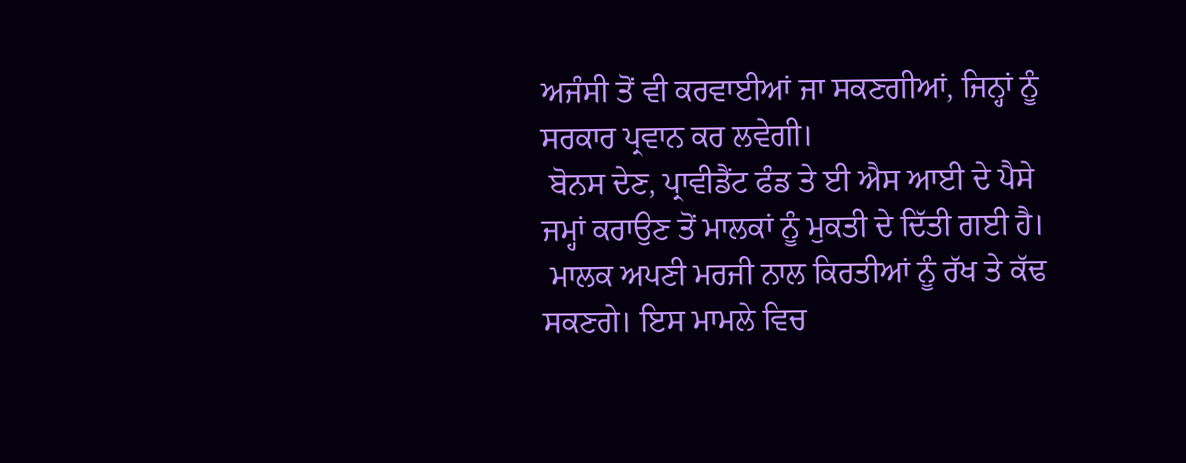ਅਜੰਸੀ ਤੋਂ ਵੀ ਕਰਵਾਈਆਂ ਜਾ ਸਕਣਗੀਆਂ, ਜਿਨ੍ਹਾਂ ਨੂੰ ਸਰਕਾਰ ਪ੍ਰਵਾਨ ਕਰ ਲਵੇਗੀ।
 ਬੋਨਸ ਦੇਣ, ਪ੍ਰਾਵੀਡੈਂਟ ਫੰਡ ਤੇ ਈ ਐਸ ਆਈ ਦੇ ਪੈਸੇ ਜਮ੍ਹਾਂ ਕਰਾਉਣ ਤੋਂ ਮਾਲਕਾਂ ਨੂੰ ਮੁਕਤੀ ਦੇ ਦਿੱਤੀ ਗਈ ਹੈ।
 ਮਾਲਕ ਅਪਣੀ ਮਰਜੀ ਨਾਲ ਕਿਰਤੀਆਂ ਨੂੰ ਰੱਖ ਤੇ ਕੱਢ ਸਕਣਗੇ। ਇਸ ਮਾਮਲੇ ਵਿਚ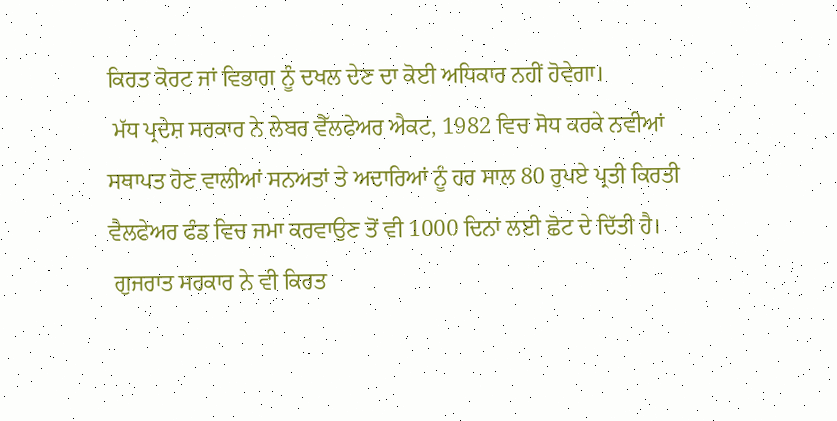ਕਿਰਤ ਕੋਰਟ ਜਾਂ ਵਿਭਾਗ ਨੂੰ ਦਖਲ ਦੇਣ ਦਾ ਕੋਈ ਅਧਿਕਾਰ ਨਹੀਂ ਹੋਵੇਗਾ।
 ਮੱਧ ਪ੍ਰਦੇਸ਼ ਸਰਕਾਰ ਨੇ ਲੇਬਰ ਵੈੱਲਫੇਅਰ ਐਕਟ, 1982 ਵਿਚ ਸੋਧ ਕਰਕੇ ਨਵੀਆਂ ਸਥਾਪਤ ਹੋਣ ਵਾਲੀਆਂ ਸਨਅਤਾਂ ਤੇ ਅਦਾਰਿਆਂ ਨੂੰ ਹਰ ਸਾਲ 80 ਰੁਪਏ ਪ੍ਰਤੀ ਕਿਰਤੀ ਵੈਲਫੇਅਰ ਫੰਡ ਵਿਚ ਜਮਾ ਕਰਵਾਉਣ ਤੋਂ ਵੀ 1000 ਦਿਨਾਂ ਲਈ ਛੋਟ ਦੇ ਦਿੱਤੀ ਹੈ।
 ਗੁਜਰਾਤ ਸਰਕਾਰ ਨੇ ਵੀ ਕਿਰਤ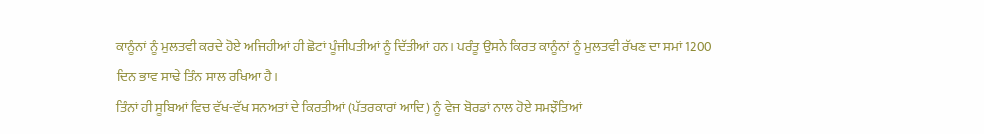ਕਾਨੂੰਨਾਂ ਨੂੰ ਮੁਲਤਵੀ ਕਰਦੇ ਹੋਏ ਅਜਿਹੀਆਂ ਹੀ ਛੋਟਾਂ ਪੂੰਜੀਪਤੀਆਂ ਨੂੰ ਦਿੱਤੀਆਂ ਹਨ। ਪਰੰਤੂ ਉਸਨੇ ਕਿਰਤ ਕਾਨੂੰਨਾਂ ਨੂੰ ਮੁਲਤਵੀ ਰੱਖਣ ਦਾ ਸਮਾਂ 1200 ਦਿਨ ਭਾਵ ਸਾਢੇ ਤਿੰਨ ਸਾਲ ਰਖਿਆ ਹੈ।
ਤਿੰਨਾਂ ਹੀ ਸੂਬਿਆਂ ਵਿਚ ਵੱਖ-ਵੱਖ ਸਨਅਤਾਂ ਦੇ ਕਿਰਤੀਆਂ (ਪੱਤਰਕਾਰਾਂ ਆਦਿ) ਨੂੰ ਵੇਜ ਬੋਰਡਾਂ ਨਾਲ ਹੋਏ ਸਮਝੌਤਿਆਂ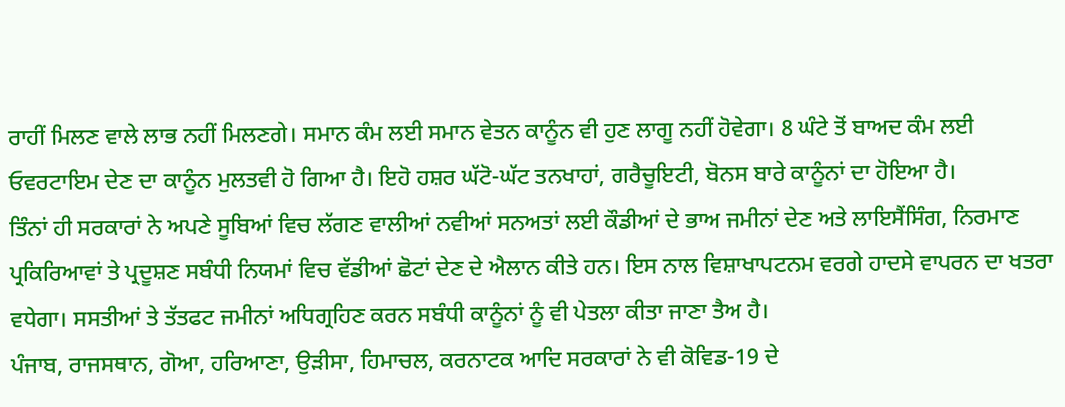ਰਾਹੀਂ ਮਿਲਣ ਵਾਲੇ ਲਾਭ ਨਹੀਂ ਮਿਲਣਗੇ। ਸਮਾਨ ਕੰਮ ਲਈ ਸਮਾਨ ਵੇਤਨ ਕਾਨੂੰਨ ਵੀ ਹੁਣ ਲਾਗੂ ਨਹੀਂ ਹੋਵੇਗਾ। 8 ਘੰਟੇ ਤੋਂ ਬਾਅਦ ਕੰਮ ਲਈ ਓਵਰਟਾਇਮ ਦੇਣ ਦਾ ਕਾਨੂੰਨ ਮੁਲਤਵੀ ਹੋ ਗਿਆ ਹੈ। ਇਹੋ ਹਸ਼ਰ ਘੱਟੋ-ਘੱਟ ਤਨਖਾਹਾਂ, ਗਰੈਚੂਇਟੀ, ਬੋਨਸ ਬਾਰੇ ਕਾਨੂੰਨਾਂ ਦਾ ਹੋਇਆ ਹੈ।
ਤਿੰਨਾਂ ਹੀ ਸਰਕਾਰਾਂ ਨੇ ਅਪਣੇ ਸੂਬਿਆਂ ਵਿਚ ਲੱਗਣ ਵਾਲੀਆਂ ਨਵੀਆਂ ਸਨਅਤਾਂ ਲਈ ਕੌਡੀਆਂ ਦੇ ਭਾਅ ਜਮੀਨਾਂ ਦੇਣ ਅਤੇ ਲਾਇਸੈਂਸਿੰਗ, ਨਿਰਮਾਣ ਪ੍ਰਕਿਰਿਆਵਾਂ ਤੇ ਪ੍ਰਦੂਸ਼ਣ ਸਬੰਧੀ ਨਿਯਮਾਂ ਵਿਚ ਵੱਡੀਆਂ ਛੋਟਾਂ ਦੇਣ ਦੇ ਐਲਾਨ ਕੀਤੇ ਹਨ। ਇਸ ਨਾਲ ਵਿਸ਼ਾਖਾਪਟਨਮ ਵਰਗੇ ਹਾਦਸੇ ਵਾਪਰਨ ਦਾ ਖਤਰਾ ਵਧੇਗਾ। ਸਸਤੀਆਂ ਤੇ ਤੱਤਫਟ ਜਮੀਨਾਂ ਅਧਿਗ੍ਰਹਿਣ ਕਰਨ ਸਬੰਧੀ ਕਾਨੂੰਨਾਂ ਨੂੰ ਵੀ ਪੇਤਲਾ ਕੀਤਾ ਜਾਣਾ ਤੈਅ ਹੈ।
ਪੰਜਾਬ, ਰਾਜਸਥਾਨ, ਗੋਆ, ਹਰਿਆਣਾ, ਉੜੀਸਾ, ਹਿਮਾਚਲ, ਕਰਨਾਟਕ ਆਦਿ ਸਰਕਾਰਾਂ ਨੇ ਵੀ ਕੋਵਿਡ-19 ਦੇ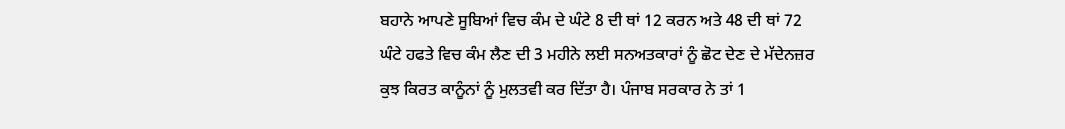ਬਹਾਨੇ ਆਪਣੇ ਸੂਬਿਆਂ ਵਿਚ ਕੰਮ ਦੇ ਘੰਟੇ 8 ਦੀ ਥਾਂ 12 ਕਰਨ ਅਤੇ 48 ਦੀ ਥਾਂ 72 ਘੰਟੇ ਹਫਤੇ ਵਿਚ ਕੰਮ ਲੈਣ ਦੀ 3 ਮਹੀਨੇ ਲਈ ਸਨਅਤਕਾਰਾਂ ਨੂੰ ਛੋਟ ਦੇਣ ਦੇ ਮੱਦੇਨਜ਼ਰ ਕੁਝ ਕਿਰਤ ਕਾਨੂੰਨਾਂ ਨੂੰ ਮੁਲਤਵੀ ਕਰ ਦਿੱਤਾ ਹੈ। ਪੰਜਾਬ ਸਰਕਾਰ ਨੇ ਤਾਂ 1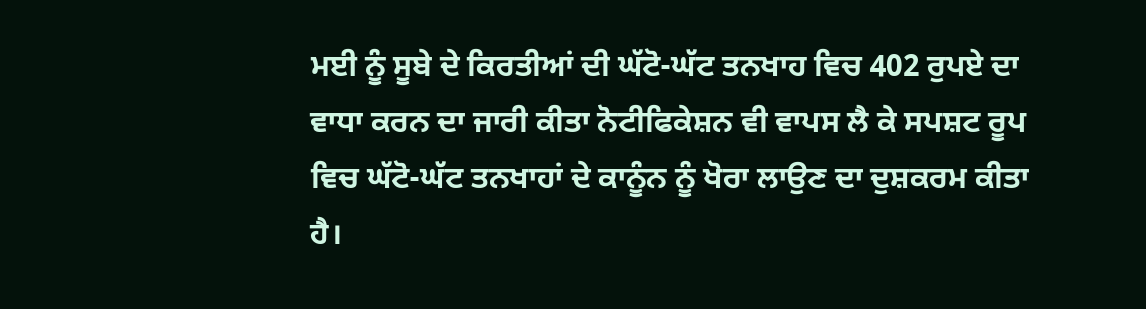ਮਈ ਨੂੰ ਸੂਬੇ ਦੇ ਕਿਰਤੀਆਂ ਦੀ ਘੱਟੋ-ਘੱਟ ਤਨਖਾਹ ਵਿਚ 402 ਰੁਪਏ ਦਾ ਵਾਧਾ ਕਰਨ ਦਾ ਜਾਰੀ ਕੀਤਾ ਨੋਟੀਫਿਕੇਸ਼ਨ ਵੀ ਵਾਪਸ ਲੈ ਕੇ ਸਪਸ਼ਟ ਰੂਪ ਵਿਚ ਘੱਟੋ-ਘੱਟ ਤਨਖਾਹਾਂ ਦੇ ਕਾਨੂੰਨ ਨੂੰ ਖੋਰਾ ਲਾਉਣ ਦਾ ਦੁਸ਼ਕਰਮ ਕੀਤਾ ਹੈ।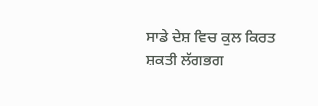ਸਾਡੇ ਦੇਸ਼ ਵਿਚ ਕੁਲ ਕਿਰਤ ਸ਼ਕਤੀ ਲੱਗਭਗ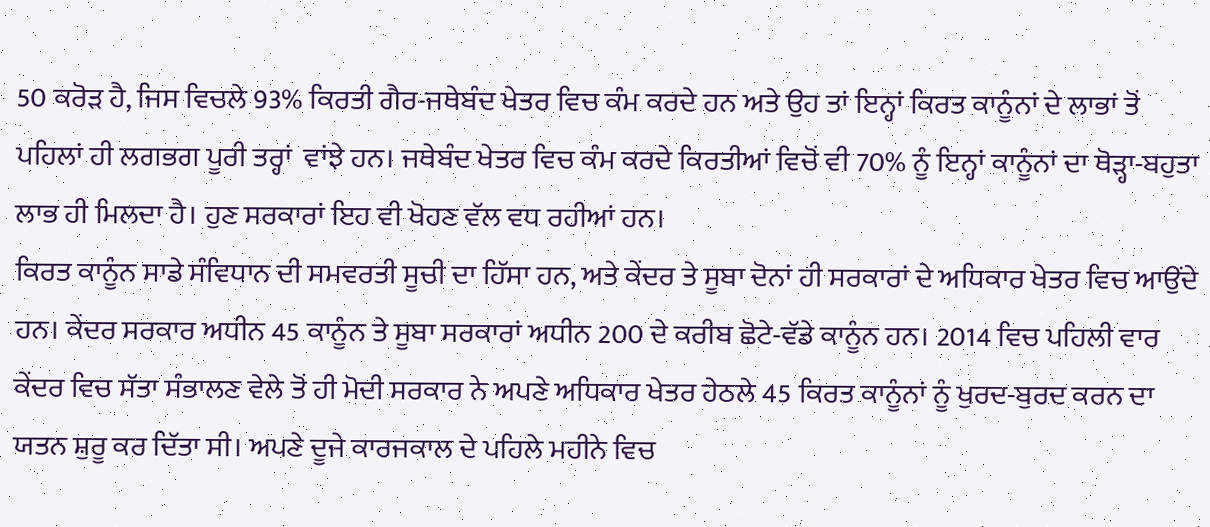50 ਕਰੋੜ ਹੈ, ਜਿਸ ਵਿਚਲੇ 93% ਕਿਰਤੀ ਗੈਰ-ਜਥੇਬੰਦ ਖੇਤਰ ਵਿਚ ਕੰਮ ਕਰਦੇ ਹਨ ਅਤੇ ਉਹ ਤਾਂ ਇਨ੍ਹਾਂ ਕਿਰਤ ਕਾਨੂੰਨਾਂ ਦੇ ਲਾਭਾਂ ਤੋਂ ਪਹਿਲਾਂ ਹੀ ਲਗਭਗ ਪੂਰੀ ਤਰ੍ਹਾਂ  ਵਾਂਝੇ ਹਨ। ਜਥੇਬੰਦ ਖੇਤਰ ਵਿਚ ਕੰਮ ਕਰਦੇ ਕਿਰਤੀਆਂ ਵਿਚੋਂ ਵੀ 70% ਨੂੰ ਇਨ੍ਹਾਂ ਕਾਨੂੰਨਾਂ ਦਾ ਥੋੜ੍ਹਾ-ਬਹੁਤਾ ਲਾਭ ਹੀ ਮਿਲਦਾ ਹੈ। ਹੁਣ ਸਰਕਾਰਾਂ ਇਹ ਵੀ ਖੋਹਣ ਵੱਲ ਵਧ ਰਹੀਆਂ ਹਨ।
ਕਿਰਤ ਕਾਨੂੰਨ ਸਾਡੇ ਸੰਵਿਧਾਨ ਦੀ ਸਮਵਰਤੀ ਸੂਚੀ ਦਾ ਹਿੱਸਾ ਹਨ, ਅਤੇ ਕੇਂਦਰ ਤੇ ਸੂਬਾ ਦੋਨਾਂ ਹੀ ਸਰਕਾਰਾਂ ਦੇ ਅਧਿਕਾਰ ਖੇਤਰ ਵਿਚ ਆਉਂਦੇ ਹਨ। ਕੇਂਦਰ ਸਰਕਾਰ ਅਧੀਨ 45 ਕਾਨੂੰਨ ਤੇ ਸੂਬਾ ਸਰਕਾਰਾਂ ਅਧੀਨ 200 ਦੇ ਕਰੀਬ ਛੋਟੇ-ਵੱਡੇ ਕਾਨੂੰਨ ਹਨ। 2014 ਵਿਚ ਪਹਿਲੀ ਵਾਰ ਕੇਂਦਰ ਵਿਚ ਸੱਤਾ ਸੰਭਾਲਣ ਵੇਲੇ ਤੋਂ ਹੀ ਮੋਦੀ ਸਰਕਾਰ ਨੇ ਅਪਣੇ ਅਧਿਕਾਰ ਖੇਤਰ ਹੇਠਲੇ 45 ਕਿਰਤ ਕਾਨੂੰਨਾਂ ਨੂੰ ਖੁਰਦ-ਬੁਰਦ ਕਰਨ ਦਾ ਯਤਨ ਸ਼ੁਰੂ ਕਰ ਦਿੱਤਾ ਸੀ। ਅਪਣੇ ਦੂਜੇ ਕਾਰਜਕਾਲ ਦੇ ਪਹਿਲੇ ਮਹੀਨੇ ਵਿਚ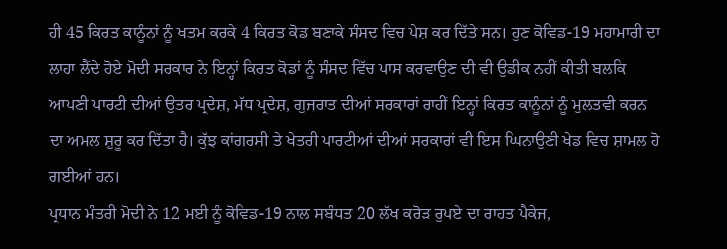ਹੀ 45 ਕਿਰਤ ਕਾਨੂੰਨਾਂ ਨੂੰ ਖਤਮ ਕਰਕੇ 4 ਕਿਰਤ ਕੋਡ ਬਣਾਕੇ ਸੰਸਦ ਵਿਚ ਪੇਸ਼ ਕਰ ਦਿੱਤੇ ਸਨ। ਹੁਣ ਕੋਵਿਡ-19 ਮਹਾਮਾਰੀ ਦਾ ਲਾਹਾ ਲੈਂਦੇ ਹੋਏ ਮੋਦੀ ਸਰਕਾਰ ਨੇ ਇਨ੍ਹਾਂ ਕਿਰਤ ਕੋਡਾਂ ਨੂੰ ਸੰਸਦ ਵਿੱਚ ਪਾਸ ਕਰਵਾਉਣ ਦੀ ਵੀ ਉਡੀਕ ਨਹੀਂ ਕੀਤੀ ਬਲਕਿ ਆਪਣੀ ਪਾਰਟੀ ਦੀਆਂ ਉਤਰ ਪ੍ਰਦੇਸ਼, ਮੱਧ ਪ੍ਰਦੇਸ਼, ਗੁਜਰਾਤ ਦੀਆਂ ਸਰਕਾਰਾਂ ਰਾਹੀਂ ਇਨ੍ਹਾਂ ਕਿਰਤ ਕਾਨੂੰਨਾਂ ਨੂੰ ਮੁਲਤਵੀ ਕਰਨ ਦਾ ਅਮਲ ਸ਼ੁਰੂ ਕਰ ਦਿੱਤਾ ਹੈ। ਕੁੱਝ ਕਾਂਗਰਸੀ ਤੇ ਖੇਤਰੀ ਪਾਰਟੀਆਂ ਦੀਆਂ ਸਰਕਾਰਾਂ ਵੀ ਇਸ ਘਿਨਾਉਣੀ ਖੇਡ ਵਿਚ ਸ਼ਾਮਲ ਹੋ ਗਈਆਂ ਹਨ।
ਪ੍ਰਧਾਨ ਮੰਤਰੀ ਮੋਦੀ ਨੇ 12 ਮਈ ਨੂੰ ਕੋਵਿਡ-19 ਨਾਲ ਸਬੰਧਤ 20 ਲੱਖ ਕਰੋੜ ਰੁਪਏ ਦਾ ਰਾਹਤ ਪੈਕੇਜ,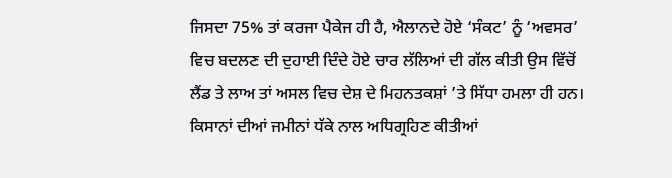ਜਿਸਦਾ 75% ਤਾਂ ਕਰਜਾ ਪੈਕੇਜ ਹੀ ਹੈ, ਐਲਾਨਦੇ ਹੋਏ ‘ਸੰਕਟ’ ਨੂੰ ‘ਅਵਸਰ’ ਵਿਚ ਬਦਲਣ ਦੀ ਦੁਹਾਈ ਦਿੰਦੇ ਹੋਏ ਚਾਰ ਲੱਲਿਆਂ ਦੀ ਗੱਲ ਕੀਤੀ ਉਸ ਵਿੱਚੋਂ ਲੈਂਡ ਤੇ ਲਾਅ ਤਾਂ ਅਸਲ ਵਿਚ ਦੇਸ਼ ਦੇ ਮਿਹਨਤਕਸ਼ਾਂ ’ਤੇ ਸਿੱਧਾ ਹਮਲਾ ਹੀ ਹਨ। ਕਿਸਾਨਾਂ ਦੀਆਂ ਜਮੀਨਾਂ ਧੱਕੇ ਨਾਲ ਅਧਿਗ੍ਰਹਿਣ ਕੀਤੀਆਂ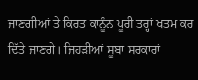ਜਾਣਗੀਆਂ ਤੇ ਕਿਰਤ ਕਾਨੂੰਨ ਪੂਰੀ ਤਰ੍ਹਾਂ ਖਤਮ ਕਰ ਦਿੱਤੇ ਜਾਣਗੇ। ਜਿਹੜੀਆਂ ਸੂਬਾ ਸਰਕਾਰਾਂ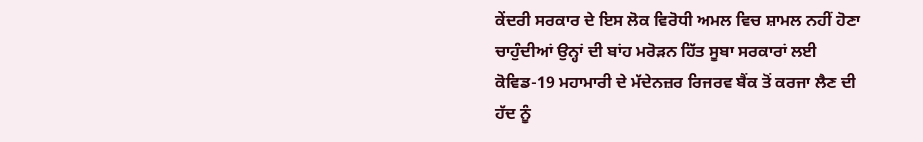ਕੇਂਦਰੀ ਸਰਕਾਰ ਦੇ ਇਸ ਲੋਕ ਵਿਰੋਧੀ ਅਮਲ ਵਿਚ ਸ਼ਾਮਲ ਨਹੀਂ ਹੋਣਾ ਚਾਹੁੰਦੀਆਂ ਉਨ੍ਹਾਂ ਦੀ ਬਾਂਹ ਮਰੋੜਨ ਹਿੱਤ ਸੂਬਾ ਸਰਕਾਰਾਂ ਲਈ ਕੋਵਿਡ-19 ਮਹਾਮਾਰੀ ਦੇ ਮੱਦੇਨਜ਼ਰ ਰਿਜਰਵ ਬੈਂਕ ਤੋਂ ਕਰਜਾ ਲੈਣ ਦੀ ਹੱਦ ਨੂੰ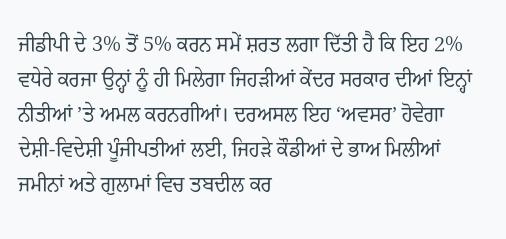ਜੀਡੀਪੀ ਦੇ 3% ਤੋਂ 5% ਕਰਨ ਸਮੇਂ ਸ਼ਰਤ ਲਗਾ ਦਿੱਤੀ ਹੈ ਕਿ ਇਹ 2% ਵਧੇਰੇ ਕਰਜਾ ਉਨ੍ਹਾਂ ਨੂੰ ਹੀ ਮਿਲੇਗਾ ਜਿਹੜੀਆਂ ਕੇਂਦਰ ਸਰਕਾਰ ਦੀਆਂ ਇਨ੍ਹਾਂ ਨੀਤੀਆਂ ’ਤੇ ਅਮਲ ਕਰਨਗੀਆਂ। ਦਰਅਸਲ ਇਹ ‘ਅਵਸਰ’ ਹੋਵੇਗਾ ਦੇਸ਼ੀ-ਵਿਦੇਸ਼ੀ ਪੂੰਜੀਪਤੀਆਂ ਲਈ, ਜਿਹੜੇ ਕੌਡੀਆਂ ਦੇ ਭਾਅ ਮਿਲੀਆਂ ਜਮੀਨਾਂ ਅਤੇ ਗੁਲਾਮਾਂ ਵਿਚ ਤਬਦੀਲ ਕਰ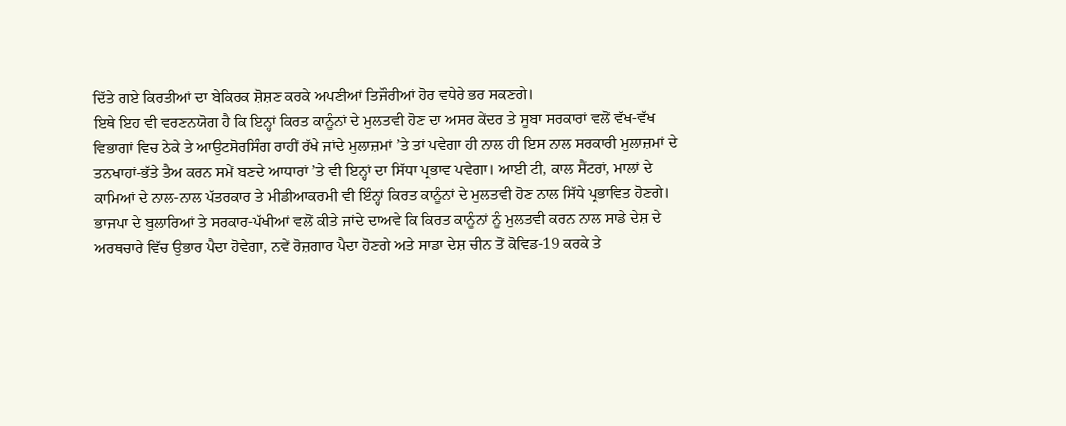ਦਿੱਤੇ ਗਏ ਕਿਰਤੀਆਂ ਦਾ ਬੇਕਿਰਕ ਸ਼ੋਸ਼ਣ ਕਰਕੇ ਅਪਣੀਆਂ ਤਿਜੌਰੀਆਂ ਹੋਰ ਵਧੇਰੇ ਭਰ ਸਕਣਗੇ।
ਇਥੇ ਇਹ ਵੀ ਵਰਣਨਯੋਗ ਹੈ ਕਿ ਇਨ੍ਹਾਂ ਕਿਰਤ ਕਾਨੂੰਨਾਂ ਦੇ ਮੁਲਤਵੀ ਹੋਣ ਦਾ ਅਸਰ ਕੇਂਦਰ ਤੇ ਸੂਬਾ ਸਰਕਾਰਾਂ ਵਲੋਂ ਵੱਖ-ਵੱਖ ਵਿਭਾਗਾਂ ਵਿਚ ਠੇਕੇ ਤੇ ਆਉਟਸੋਰਸਿੰਗ ਰਾਹੀਂ ਰੱਖੇ ਜਾਂਦੇ ਮੁਲਾਜ਼ਮਾਂ ’ਤੇ ਤਾਂ ਪਵੇਗਾ ਹੀ ਨਾਲ ਹੀ ਇਸ ਨਾਲ ਸਰਕਾਰੀ ਮੁਲਾਜ਼ਮਾਂ ਦੇ ਤਨਖਾਹਾਂ-ਭੱਤੇ ਤੈਅ ਕਰਨ ਸਮੇਂ ਬਣਦੇ ਆਧਾਰਾਂ ’ਤੇ ਵੀ ਇਨ੍ਹਾਂ ਦਾ ਸਿੱਧਾ ਪ੍ਰਭਾਵ ਪਵੇਗਾ। ਆਈ ਟੀ, ਕਾਲ ਸੈਂਟਰਾਂ, ਮਾਲਾਂ ਦੇ ਕਾਮਿਆਂ ਦੇ ਨਾਲ-ਨਾਲ ਪੱਤਰਕਾਰ ਤੇ ਮੀਡੀਆਕਰਮੀ ਵੀ ਇੰਨ੍ਹਾਂ ਕਿਰਤ ਕਾਨੂੰਨਾਂ ਦੇ ਮੁਲਤਵੀ ਹੋਣ ਨਾਲ ਸਿੱਧੇ ਪ੍ਰਭਾਵਿਤ ਹੋਣਗੇ।
ਭਾਜਪਾ ਦੇ ਬੁਲਾਰਿਆਂ ਤੇ ਸਰਕਾਰ-ਪੱਖੀਆਂ ਵਲੋਂ ਕੀਤੇ ਜਾਂਦੇ ਦਾਅਵੇ ਕਿ ਕਿਰਤ ਕਾਨੂੰਨਾਂ ਨੂੰ ਮੁਲਤਵੀ ਕਰਨ ਨਾਲ ਸਾਡੇ ਦੇਸ਼ ਦੇ ਅਰਥਚਾਰੇ ਵਿੱਚ ਉਭਾਰ ਪੈਦਾ ਹੋਵੇਗਾ, ਨਵੇਂ ਰੋਜ਼ਗਾਰ ਪੈਦਾ ਹੋਣਗੇ ਅਤੇ ਸਾਡਾ ਦੇਸ਼ ਚੀਨ ਤੋਂ ਕੋਵਿਡ-19 ਕਰਕੇ ਤੇ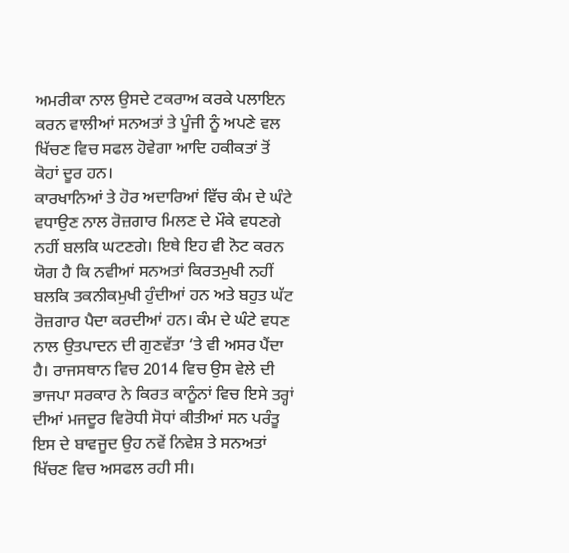ਅਮਰੀਕਾ ਨਾਲ ਉਸਦੇ ਟਕਰਾਅ ਕਰਕੇ ਪਲਾਇਨ ਕਰਨ ਵਾਲੀਆਂ ਸਨਅਤਾਂ ਤੇ ਪੂੰਜੀ ਨੂੰ ਅਪਣੇ ਵਲ ਖਿੱਚਣ ਵਿਚ ਸਫਲ ਹੋਵੇਗਾ ਆਦਿ ਹਕੀਕਤਾਂ ਤੋਂ ਕੋਹਾਂ ਦੂਰ ਹਨ।
ਕਾਰਖਾਨਿਆਂ ਤੇ ਹੋਰ ਅਦਾਰਿਆਂ ਵਿੱਚ ਕੰਮ ਦੇ ਘੰਟੇ ਵਧਾਉਣ ਨਾਲ ਰੋਜ਼ਗਾਰ ਮਿਲਣ ਦੇ ਮੌਕੇ ਵਧਣਗੇ ਨਹੀਂ ਬਲਕਿ ਘਟਣਗੇ। ਇਥੇ ਇਹ ਵੀ ਨੋਟ ਕਰਨ ਯੋਗ ਹੈ ਕਿ ਨਵੀਆਂ ਸਨਅਤਾਂ ਕਿਰਤਮੁਖੀ ਨਹੀਂ ਬਲਕਿ ਤਕਨੀਕਮੁਖੀ ਹੁੰਦੀਆਂ ਹਨ ਅਤੇ ਬਹੁਤ ਘੱਟ ਰੋਜ਼ਗਾਰ ਪੈਦਾ ਕਰਦੀਆਂ ਹਨ। ਕੰਮ ਦੇ ਘੰਟੇ ਵਧਣ ਨਾਲ ਉਤਪਾਦਨ ਦੀ ਗੁਣਵੱਤਾ ‘ਤੇ ਵੀ ਅਸਰ ਪੈਂਦਾ ਹੈ। ਰਾਜਸਥਾਨ ਵਿਚ 2014 ਵਿਚ ਉਸ ਵੇਲੇ ਦੀ ਭਾਜਪਾ ਸਰਕਾਰ ਨੇ ਕਿਰਤ ਕਾਨੂੰਨਾਂ ਵਿਚ ਇਸੇ ਤਰ੍ਹਾਂ ਦੀਆਂ ਮਜਦੂਰ ਵਿਰੋਧੀ ਸੋਧਾਂ ਕੀਤੀਆਂ ਸਨ ਪਰੰਤੂ ਇਸ ਦੇ ਬਾਵਜੂਦ ਉਹ ਨਵੇਂ ਨਿਵੇਸ਼ ਤੇ ਸਨਅਤਾਂ ਖਿੱਚਣ ਵਿਚ ਅਸਫਲ ਰਹੀ ਸੀ।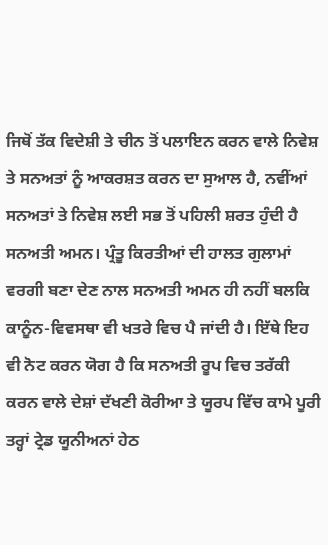ਜਿਥੋਂ ਤੱਕ ਵਿਦੇਸ਼ੀ ਤੇ ਚੀਨ ਤੋਂ ਪਲਾਇਨ ਕਰਨ ਵਾਲੇ ਨਿਵੇਸ਼ ਤੇ ਸਨਅਤਾਂ ਨੂੰ ਆਕਰਸ਼ਤ ਕਰਨ ਦਾ ਸੁਆਲ ਹੈ, ਨਵੀਂਆਂ ਸਨਅਤਾਂ ਤੇ ਨਿਵੇਸ਼ ਲਈ ਸਭ ਤੋਂ ਪਹਿਲੀ ਸ਼ਰਤ ਹੁੰਦੀ ਹੈ ਸਨਅਤੀ ਅਮਨ। ਪ੍ਰੰਤੂ ਕਿਰਤੀਆਂ ਦੀ ਹਾਲਤ ਗੁਲਾਮਾਂ ਵਰਗੀ ਬਣਾ ਦੇਣ ਨਾਲ ਸਨਅਤੀ ਅਮਨ ਹੀ ਨਹੀਂ ਬਲਕਿ ਕਾਨੂੰਨ-ਵਿਵਸਥਾ ਵੀ ਖਤਰੇ ਵਿਚ ਪੈ ਜਾਂਦੀ ਹੈ। ਇੱਥੇ ਇਹ ਵੀ ਨੋਟ ਕਰਨ ਯੋਗ ਹੈ ਕਿ ਸਨਅਤੀ ਰੂਪ ਵਿਚ ਤਰੱਕੀ ਕਰਨ ਵਾਲੇ ਦੇਸ਼ਾਂ ਦੱਖਣੀ ਕੋਰੀਆ ਤੇ ਯੂਰਪ ਵਿੱਚ ਕਾਮੇ ਪੂਰੀ ਤਰ੍ਹਾਂ ਟ੍ਰੇਡ ਯੂਨੀਅਨਾਂ ਹੇਠ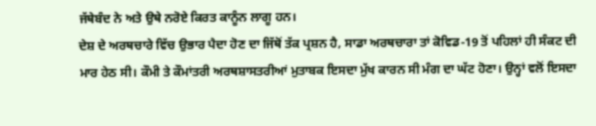ਜੱਥੇਬੰਦ ਨੇ ਅਤੇ ਉਥੇ ਨਰੋਏ ਕਿਰਤ ਕਾਨੂੰਨ ਲਾਗੂ ਹਨ।
ਦੇਸ਼ ਦੇ ਅਰਥਚਾਰੇ ਵਿੱਚ ਉਭਾਰ ਪੈਦਾ ਹੋਣ ਦਾ ਜਿੱਥੋਂ ਤੱਕ ਪ੍ਰਸ਼ਨ ਹੈ, ਸਾਡਾ ਅਰਥਚਾਰਾ ਤਾਂ ਕੋਵਿਡ-19 ਤੋਂ ਪਹਿਲਾਂ ਹੀ ਸੰਕਟ ਦੀ ਮਾਰ ਹੇਠ ਸੀ। ਕੌਮੀ ਤੇ ਕੌਮਾਂਤਰੀ ਅਰਥਸ਼ਾਸਤਰੀਆਂ ਮੁਤਾਬਕ ਇਸਦਾ ਮੁੱਖ ਕਾਰਨ ਸੀ ਮੰਗ ਦਾ ਘੱਟ ਹੋਣਾ। ਉਨ੍ਹਾਂ ਵਲੋਂ ਇਸਦਾ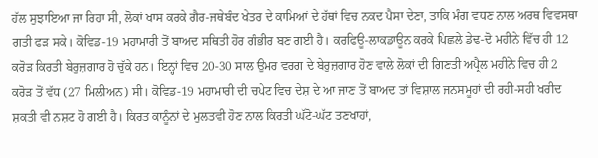ਹੱਲ ਸੁਝਾਇਆ ਜਾ ਰਿਹਾ ਸੀ, ਲੋਕਾਂ ਖਾਸ ਕਰਕੇ ਗੈਰ-ਜਥੇਬੰਦ ਖੇਤਰ ਦੇ ਕਾਮਿਆਂ ਦੇ ਹੱਥਾਂ ਵਿਚ ਨਕਦ ਪੈਸਾ ਦੇਣਾ, ਤਾਕਿ ਮੰਗ ਵਧਣ ਨਾਲ ਅਰਥ ਵਿਵਸਥਾ ਗਤੀ ਫੜ ਸਕੇ। ਕੋਵਿਡ-19 ਮਹਾਮਾਰੀ ਤੋਂ ਬਾਅਦ ਸਥਿਤੀ ਹੋਰ ਗੰਭੀਰ ਬਣ ਗਈ ਹੈ। ਕਰਫਿਊ-ਲਾਕਡਾਊਨ ਕਰਕੇ ਪਿਛਲੇ ਡੇਢ-ਦੋ ਮਹੀਨੇ ਵਿੱਚ ਹੀ 12 ਕਰੋੜ ਕਿਰਤੀ ਬੇਰੁਜ਼ਗਾਰ ਹੋ ਚੁੱਕੇ ਹਨ। ਇਨ੍ਹਾਂ ਵਿਚ 20-30 ਸਾਲ ਉਮਰ ਵਰਗ ਦੇ ਬੇਰੁਜ਼ਗਾਰ ਹੋਣ ਵਾਲੇ ਲੋਕਾਂ ਦੀ ਗਿਣਤੀ ਅਪ੍ਰੈਲ ਮਹੀਨੇ ਵਿਚ ਹੀ 2 ਕਰੋੜ ਤੋਂ ਵੱਧ (27 ਮਿਲੀਅਨ) ਸੀ। ਕੋਵਿਡ-19 ਮਹਾਮਾਰੀ ਦੀ ਚਪੇਟ ਵਿਚ ਦੇਸ਼ ਦੇ ਆ ਜਾਣ ਤੋਂ ਬਾਅਦ ਤਾਂ ਵਿਸ਼ਾਲ ਜਨਸਮੂਹਾਂ ਦੀ ਰਹੀ-ਸਹੀ ਖਰੀਦ ਸ਼ਕਤੀ ਵੀ ਨਸ਼ਟ ਹੋ ਗਈ ਹੈ। ਕਿਰਤ ਕਾਨੂੰਨਾਂ ਦੇ ਮੁਲਤਵੀ ਹੋਣ ਨਾਲ ਕਿਰਤੀ ਘੱਟੋ-ਘੱਟ ਤਣਖਾਹਾਂ,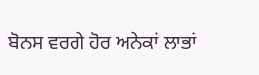ਬੋਨਸ ਵਰਗੇ ਹੋਰ ਅਨੇਕਾਂ ਲਾਭਾਂ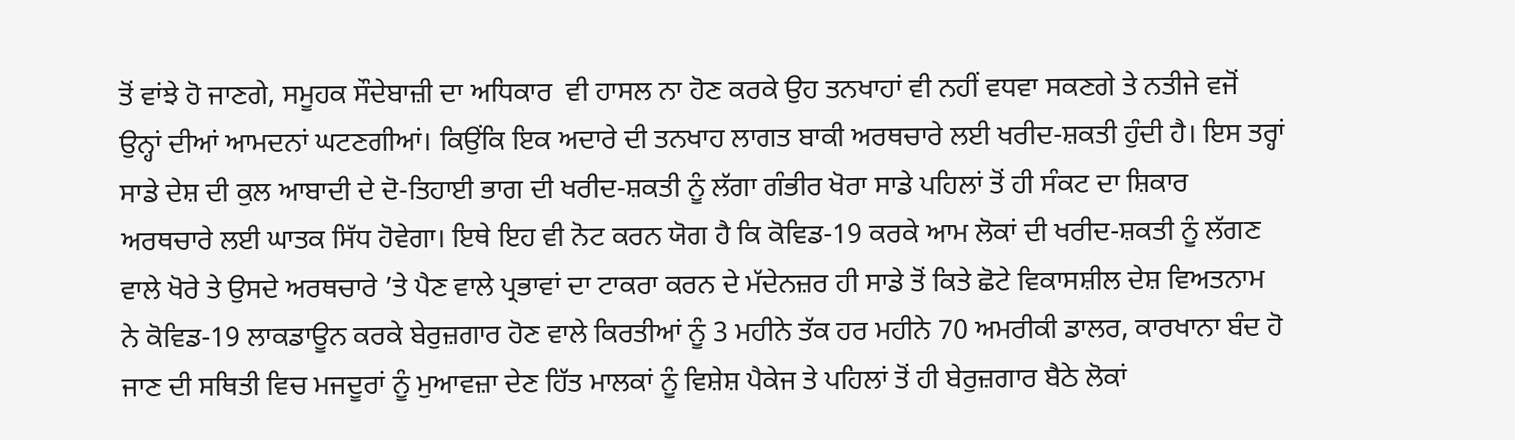ਤੋਂ ਵਾਂਝੇ ਹੋ ਜਾਣਗੇ, ਸਮੂਹਕ ਸੌਦੇਬਾਜ਼ੀ ਦਾ ਅਧਿਕਾਰ  ਵੀ ਹਾਸਲ ਨਾ ਹੋਣ ਕਰਕੇ ਉਹ ਤਨਖਾਹਾਂ ਵੀ ਨਹੀਂ ਵਧਵਾ ਸਕਣਗੇ ਤੇ ਨਤੀਜੇ ਵਜੋਂ ਉਨ੍ਹਾਂ ਦੀਆਂ ਆਮਦਨਾਂ ਘਟਣਗੀਆਂ। ਕਿਉਂਕਿ ਇਕ ਅਦਾਰੇ ਦੀ ਤਨਖਾਹ ਲਾਗਤ ਬਾਕੀ ਅਰਥਚਾਰੇ ਲਈ ਖਰੀਦ-ਸ਼ਕਤੀ ਹੁੰਦੀ ਹੈ। ਇਸ ਤਰ੍ਹਾਂ ਸਾਡੇ ਦੇਸ਼ ਦੀ ਕੁਲ ਆਬਾਦੀ ਦੇ ਦੋ-ਤਿਹਾਈ ਭਾਗ ਦੀ ਖਰੀਦ-ਸ਼ਕਤੀ ਨੂੰ ਲੱਗਾ ਗੰਭੀਰ ਖੋਰਾ ਸਾਡੇ ਪਹਿਲਾਂ ਤੋਂ ਹੀ ਸੰਕਟ ਦਾ ਸ਼ਿਕਾਰ ਅਰਥਚਾਰੇ ਲਈ ਘਾਤਕ ਸਿੱਧ ਹੋਵੇਗਾ। ਇਥੇ ਇਹ ਵੀ ਨੋਟ ਕਰਨ ਯੋਗ ਹੈ ਕਿ ਕੋਵਿਡ-19 ਕਰਕੇ ਆਮ ਲੋਕਾਂ ਦੀ ਖਰੀਦ-ਸ਼ਕਤੀ ਨੂੰ ਲੱਗਣ ਵਾਲੇ ਖੋਰੇ ਤੇ ਉਸਦੇ ਅਰਥਚਾਰੇ ’ਤੇ ਪੈਣ ਵਾਲੇ ਪ੍ਰਭਾਵਾਂ ਦਾ ਟਾਕਰਾ ਕਰਨ ਦੇ ਮੱਦੇਨਜ਼ਰ ਹੀ ਸਾਡੇ ਤੋਂ ਕਿਤੇ ਛੋਟੇ ਵਿਕਾਸਸ਼ੀਲ ਦੇਸ਼ ਵਿਅਤਨਾਮ ਨੇ ਕੋਵਿਡ-19 ਲਾਕਡਾਊਨ ਕਰਕੇ ਬੇਰੁਜ਼ਗਾਰ ਹੋਣ ਵਾਲੇ ਕਿਰਤੀਆਂ ਨੂੰ 3 ਮਹੀਨੇ ਤੱਕ ਹਰ ਮਹੀਨੇ 70 ਅਮਰੀਕੀ ਡਾਲਰ, ਕਾਰਖਾਨਾ ਬੰਦ ਹੋ ਜਾਣ ਦੀ ਸਥਿਤੀ ਵਿਚ ਮਜਦੂਰਾਂ ਨੂੰ ਮੁਆਵਜ਼ਾ ਦੇਣ ਹਿੱਤ ਮਾਲਕਾਂ ਨੂੰ ਵਿਸ਼ੇਸ਼ ਪੈਕੇਜ ਤੇ ਪਹਿਲਾਂ ਤੋਂ ਹੀ ਬੇਰੁਜ਼ਗਾਰ ਬੈਠੇ ਲੋਕਾਂ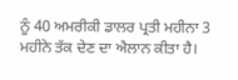ਨੂੰ 40 ਅਮਰੀਕੀ ਡਾਲਰ ਪ੍ਰਤੀ ਮਹੀਨਾ 3 ਮਹੀਨੇ ਤੱਕ ਦੇਣ ਦਾ ਐਲਾਨ ਕੀਤਾ ਹੈ।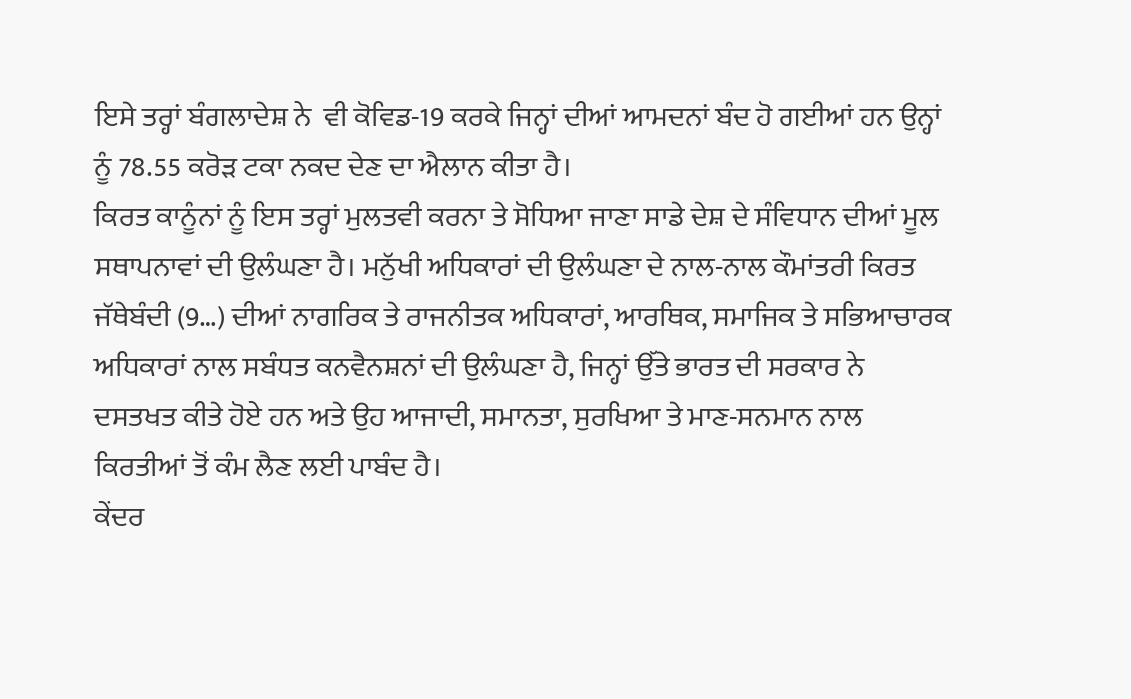ਇਸੇ ਤਰ੍ਹਾਂ ਬੰਗਲਾਦੇਸ਼ ਨੇ  ਵੀ ਕੋਵਿਡ-19 ਕਰਕੇ ਜਿਨ੍ਹਾਂ ਦੀਆਂ ਆਮਦਨਾਂ ਬੰਦ ਹੋ ਗਈਆਂ ਹਨ ਉਨ੍ਹਾਂ ਨੂੰ 78.55 ਕਰੋੜ ਟਕਾ ਨਕਦ ਦੇਣ ਦਾ ਐਲਾਨ ਕੀਤਾ ਹੈ।
ਕਿਰਤ ਕਾਨੂੰਨਾਂ ਨੂੰ ਇਸ ਤਰ੍ਹਾਂ ਮੁਲਤਵੀ ਕਰਨਾ ਤੇ ਸੋਧਿਆ ਜਾਣਾ ਸਾਡੇ ਦੇਸ਼ ਦੇ ਸੰਵਿਧਾਨ ਦੀਆਂ ਮੂਲ ਸਥਾਪਨਾਵਾਂ ਦੀ ਉਲੰਘਣਾ ਹੈ। ਮਨੁੱਖੀ ਅਧਿਕਾਰਾਂ ਦੀ ਉਲੰਘਣਾ ਦੇ ਨਾਲ-ਨਾਲ ਕੌਮਾਂਤਰੀ ਕਿਰਤ ਜੱਥੇਬੰਦੀ (9…) ਦੀਆਂ ਨਾਗਰਿਕ ਤੇ ਰਾਜਨੀਤਕ ਅਧਿਕਾਰਾਂ, ਆਰਥਿਕ, ਸਮਾਜਿਕ ਤੇ ਸਭਿਆਚਾਰਕ ਅਧਿਕਾਰਾਂ ਨਾਲ ਸਬੰਧਤ ਕਨਵੈਨਸ਼ਨਾਂ ਦੀ ਉਲੰਘਣਾ ਹੈ, ਜਿਨ੍ਹਾਂ ਉੱਤੇ ਭਾਰਤ ਦੀ ਸਰਕਾਰ ਨੇ ਦਸਤਖਤ ਕੀਤੇ ਹੋਏ ਹਨ ਅਤੇ ਉਹ ਆਜਾਦੀ, ਸਮਾਨਤਾ, ਸੁਰਖਿਆ ਤੇ ਮਾਣ-ਸਨਮਾਨ ਨਾਲ ਕਿਰਤੀਆਂ ਤੋਂ ਕੰਮ ਲੈਣ ਲਈ ਪਾਬੰਦ ਹੈ।
ਕੇਂਦਰ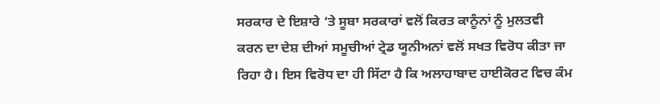ਸਰਕਾਰ ਦੇ ਇਸ਼ਾਰੇ ‘ਤੇ ਸੂਬਾ ਸਰਕਾਰਾਂ ਵਲੋਂ ਕਿਰਤ ਕਾਨੂੰਨਾਂ ਨੂੰ ਮੁਲਤਵੀ ਕਰਨ ਦਾ ਦੇਸ਼ ਦੀਆਂ ਸਮੂਚੀਆਂ ਟ੍ਰੇਡ ਯੂਨੀਅਨਾਂ ਵਲੋਂ ਸਖਤ ਵਿਰੋਧ ਕੀਤਾ ਜਾ ਰਿਹਾ ਹੈ। ਇਸ ਵਿਰੋਧ ਦਾ ਹੀ ਸਿੱਟਾ ਹੈ ਕਿ ਅਲਾਹਾਬਾਦ ਹਾਈਕੋਰਟ ਵਿਚ ਕੰਮ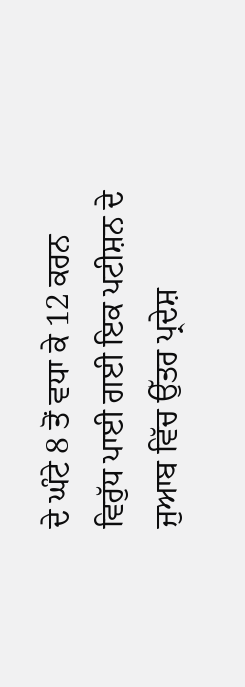ਦੇ ਘੰਟੇ 8 ਤੋਂ ਵਧਾ ਕੇ 12 ਕਰਨ ਵਿਰੁੱਧ ਪਾਈ ਗਈ ਇਕ ਪਟੀਸ਼ਨ ਦੇ ਜੁਆਬ ਵਿੱਚ ਉੱਤਰ ਪ੍ਰਦੇਸ਼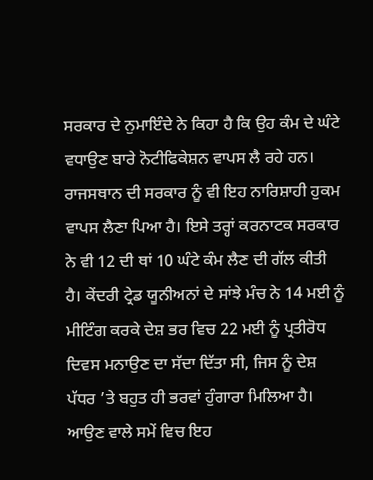ਸਰਕਾਰ ਦੇ ਨੁਮਾਇੰਦੇ ਨੇ ਕਿਹਾ ਹੈ ਕਿ ਉਹ ਕੰਮ ਦੇ ਘੰਟੇ ਵਧਾਉਣ ਬਾਰੇ ਨੋਟੀਫਿਕੇਸ਼ਨ ਵਾਪਸ ਲੈ ਰਹੇ ਹਨ। ਰਾਜਸਥਾਨ ਦੀ ਸਰਕਾਰ ਨੂੰ ਵੀ ਇਹ ਨਾਰਿਸ਼ਾਹੀ ਹੁਕਮ ਵਾਪਸ ਲੈਣਾ ਪਿਆ ਹੈ। ਇਸੇ ਤਰ੍ਹਾਂ ਕਰਨਾਟਕ ਸਰਕਾਰ ਨੇ ਵੀ 12 ਦੀ ਥਾਂ 10 ਘੰਟੇ ਕੰਮ ਲੈਣ ਦੀ ਗੱਲ ਕੀਤੀ ਹੈ। ਕੇਂਦਰੀ ਟ੍ਰੇਡ ਯੂਨੀਅਨਾਂ ਦੇ ਸਾਂਝੇ ਮੰਚ ਨੇ 14 ਮਈ ਨੂੰ ਮੀਟਿੰਗ ਕਰਕੇ ਦੇਸ਼ ਭਰ ਵਿਚ 22 ਮਈ ਨੂੰ ਪ੍ਰਤੀਰੋਧ ਦਿਵਸ ਮਨਾਉਣ ਦਾ ਸੱਦਾ ਦਿੱਤਾ ਸੀ, ਜਿਸ ਨੂੰ ਦੇਸ਼ ਪੱਧਰ ’ਤੇ ਬਹੁਤ ਹੀ ਭਰਵਾਂ ਹੁੰਗਾਰਾ ਮਿਲਿਆ ਹੈ। ਆਉਣ ਵਾਲੇ ਸਮੇਂ ਵਿਚ ਇਹ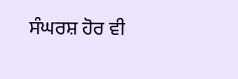ਸੰਘਰਸ਼ ਹੋਰ ਵੀ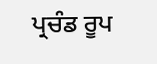ਪ੍ਰਚੰਡ ਰੂਪ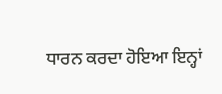ਧਾਰਨ ਕਰਦਾ ਹੋਇਆ ਇਨ੍ਹਾਂ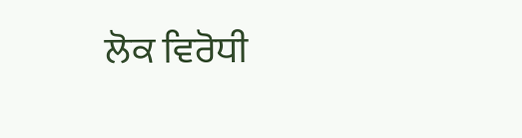ਲੋਕ ਵਿਰੋਧੀ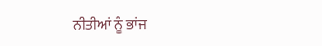ਨੀਤੀਆਂ ਨੂੰ ਭਾਂਜ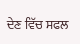ਦੇਣ ਵਿੱਚ ਸਫਲ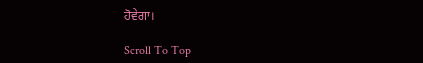ਹੋਵੇਗਾ।

Scroll To Top